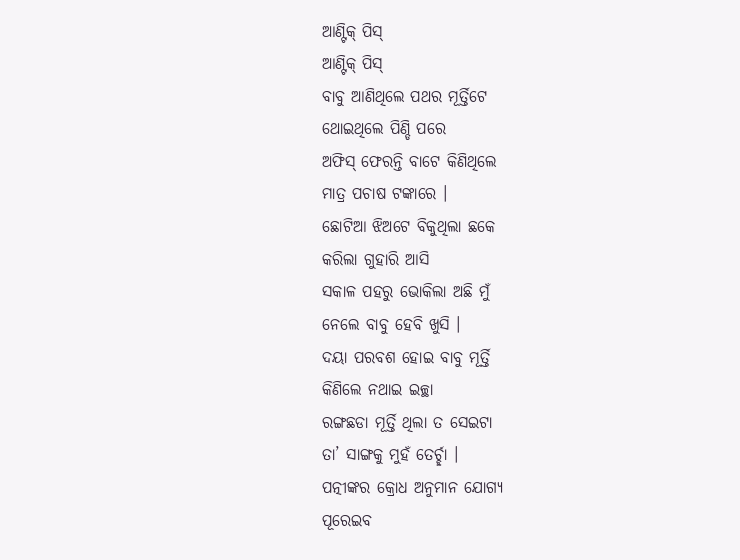ଆଣ୍ଟିକ୍ ପିସ୍
ଆଣ୍ଟିକ୍ ପିସ୍
ବାବୁ ଆଣିଥିଲେ ପଥର ମୂର୍ତ୍ତିଟେ
ଥୋଇଥିଲେ ପିଣ୍ଡି ପରେ
ଅଫିସ୍ ଫେରନ୍ତି ବାଟେ କିଣିଥିଲେ
ମାତ୍ର ପଚାଷ ଟଙ୍କାରେ ।
ଛୋଟିଆ ଝିଅଟେ ବିକୁଥିଲା ଛକେ
କରିଲା ଗୁହାରି ଆସି
ସକାଳ ପହରୁ ଭୋକିଲା ଅଛି ମୁଁ
ନେଲେ ବାବୁ ହେବି ଖୁସି ।
ଦୟା ପରବଶ ହୋଇ ବାବୁ ମୂର୍ତ୍ତି
କିଣିଲେ ନଥାଇ ଇଚ୍ଛା
ରଙ୍ଗଛଡା ମୂର୍ତ୍ତି ଥିଲା ତ ସେଇଟା
ତା’ ସାଙ୍ଗକୁ ମୁହଁ ତେର୍ଚ୍ଛା ।
ପତ୍ନୀଙ୍କର କ୍ରୋଧ ଅନୁମାନ ଯୋଗ୍ୟ
ପୂରେଇବ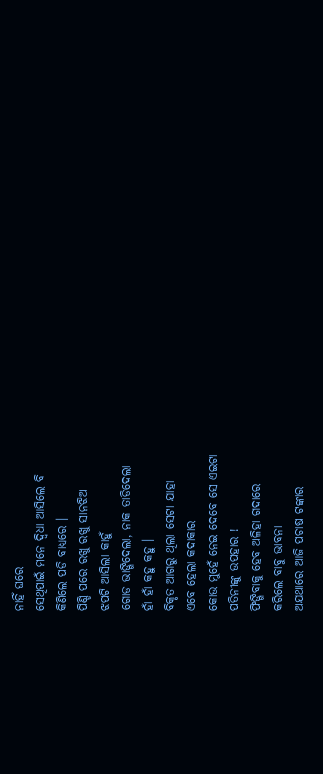ନାହିଁ ଘରେ
ସେଥିପାଇଁ ମନେ ଦ୍ୱିଧା ଆସିଲେ ବି
କିଣିଲେ ପଡି ବାଧ୍ୟରେ ।
ପିଣ୍ଡି ପରେ ରଖୁ ରଖୁ ସାନଝିଅ
ଝପଟି ଆସିଲା କାହୁଁ
ଗୋଡ ଭାଙ୍ଗିଦେଲା, ନାକ ତାଡିଦେଲା
ହାଁ ହାଁ କହୁ କହୁ ।
ବିକୃତ ଆଗରୁ ଥିଲା ସେଟା ଯାହା
ଏବେ ହେଲା କଦାକାର
କୋଉ ମୁହେଁ ନେଇ ଦେବେ ସେ ଏଇଟା
ପତିନୀଙ୍କୁ ଉପହାର !
ଫିଙ୍ଗିବାକୁ ହେବ ଅଳିହା ଗଦାରେ
କରିଲେ ବାବୁ ଭାବନା
ଅଯଥାରେ ଆଜି ପଚାଷ ଟଙ୍କାର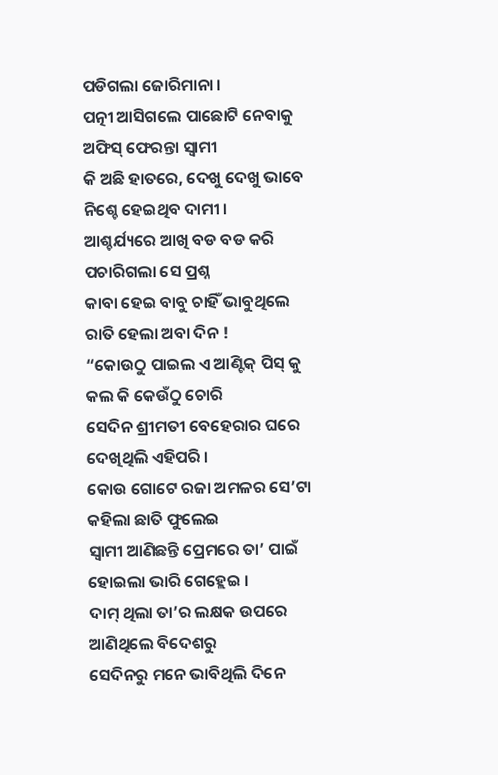ପଡିଗଲା ଜୋରିମାନା ।
ପତ୍ନୀ ଆସିଗଲେ ପାଛୋଟି ନେବାକୁ
ଅଫିସ୍ ଫେରନ୍ତା ସ୍ୱାମୀ
କି ଅଛି ହାତରେ, ଦେଖୁ ଦେଖୁ ଭାବେ
ନିଶ୍ଚେ ହେଇଥିବ ଦାମୀ ।
ଆଶ୍ଚର୍ଯ୍ୟରେ ଆଖି ବଡ ବଡ କରି
ପଚାରିଗଲା ସେ ପ୍ରଶ୍ନ
କାବା ହେଇ ବାବୁ ଚାହିଁ ଭାବୁଥିଲେ
ରାତି ହେଲା ଅବା ଦିନ !
“କୋଉଠୁ ପାଇଲ ଏ ଆଣ୍ଟିକ୍ ପିସ୍ କୁ
କଲ କି କେଉଁଠୁ ଚୋରି
ସେଦିନ ଶ୍ରୀମତୀ ବେହେରାର ଘରେ
ଦେଖିଥିଲି ଏହିପରି ।
କୋଉ ଗୋଟେ ରଜା ଅମଳର ସେ’ଟା
କହିଲା ଛାତି ଫୁଲେଇ
ସ୍ୱାମୀ ଆଣିଛନ୍ତି ପ୍ରେମରେ ତା’ ପାଇଁ
ହୋଇଲା ଭାରି ଗେହ୍ଲେଇ ।
ଦାମ୍ ଥିଲା ତା’ର ଲକ୍ଷକ ଉପରେ
ଆଣିଥିଲେ ବିଦେଶରୁ
ସେଦିନରୁ ମନେ ଭାବିଥିଲି ଦିନେ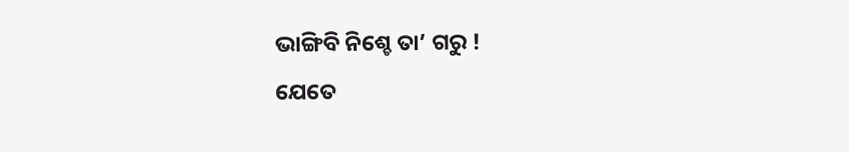ଭାଙ୍ଗିବି ନିଶ୍ଚେ ତା’ ଗରୁ !
ଯେତେ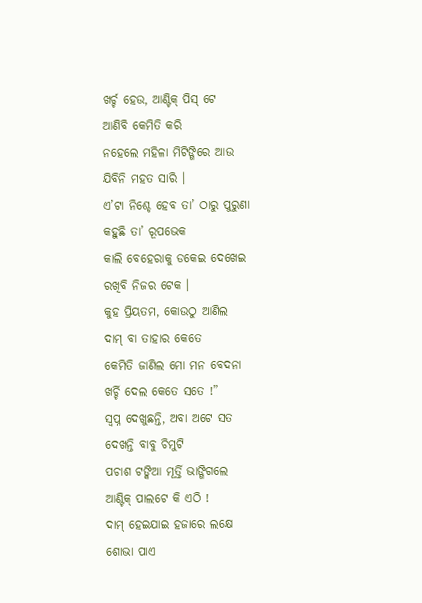ଖର୍ଚ୍ଚ ହେଉ, ଆଣ୍ଟିକ୍ ପିସ୍ ଟେ
ଆଣିବି କେମିତି କରି
ନହେଲେ ମହିଳା ମିଟିଙ୍ଗିରେ ଆଉ
ଯିବିନି ମହତ ସାରି ।
ଏ’ଟା ନିଶ୍ଚେ ହେବ ତା’ ଠାରୁ ପୁରୁଣା
କହୁଛି ତା’ ରୂପଭେକ
କାଲି ବେହେରାକୁ ଡକେଇ ଦେଖେଇ
ରଖିବି ନିଜର ଟେକ ।
କୁହ ପ୍ରିୟତମ, କୋଉଠୁ ଆଣିଲ
ଦାମ୍ ବା ତାହାର କେତେ
କେମିତି ଜାଣିଲ ମୋ ମନ ବେଦନା
ଖର୍ଚ୍ଚି ଦେଲ କେତେ ସତେ !”
ସ୍ୱପ୍ନ ଦେଖୁଛନ୍ତି, ଅବା ଅଟେ ସତ
ଦେଖନ୍ତି ବାବୁ ଚିମୁଟି
ପଚାଶ ଟଙ୍କିଆ ମୂର୍ତ୍ତି ଭାଙ୍ଗିଗଲେ
ଆଣ୍ଟିକ୍ ପାଲଟେ କି ଏଠି !
ଦାମ୍ ହେଇଯାଇ ହଜାରେ ଲକ୍ଷେ
ଶୋଭା ପାଏ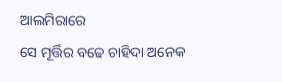ଆଲମିରାରେ
ସେ ମୂର୍ତ୍ତିର ବଢେ ଚାହିଦା ଅନେକ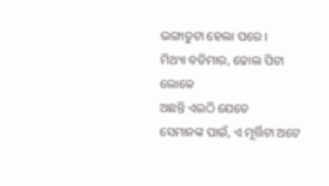ଭଙ୍ଗାତୁଟା ହେଲା ପରେ ।
ମିଥ୍ୟା ବଡିମାର, ଢୋଲ ପିଟା ଲୋକେ
ଅଛନ୍ତି ଏଇଠି ଯେତେ
ସେମାନଙ୍କ ପାଇଁ, ଏ ମୂର୍ତ୍ତିଟା ଅଟେ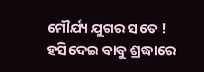ମୌର୍ଯ୍ୟ ଯୁଗର ସତେ !
ହସିଦେଇ ବାବୁ ଶ୍ରଦ୍ଧାରେ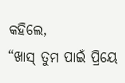କହିଲେ,
“ଖାସ୍ ତୁମ ପାଇଁ ପ୍ରିୟେ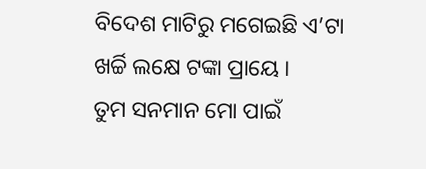ବିଦେଶ ମାଟିରୁ ମଗେଇଛି ଏ’ଟା
ଖର୍ଚ୍ଚି ଲକ୍ଷେ ଟଙ୍କା ପ୍ରାୟେ ।
ତୁମ ସନମାନ ମୋ ପାଇଁ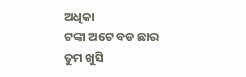ଅଧିକା
ଟଙ୍କା ଅଟେ ବଡ ଛାର
ତୁମ ଖୁସି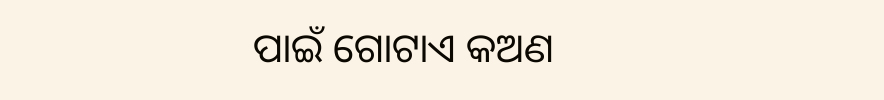ପାଇଁ ଗୋଟାଏ କଅଣ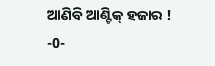ଆଣିବି ଆଣ୍ଟିକ୍ ହଜାର !
-0-